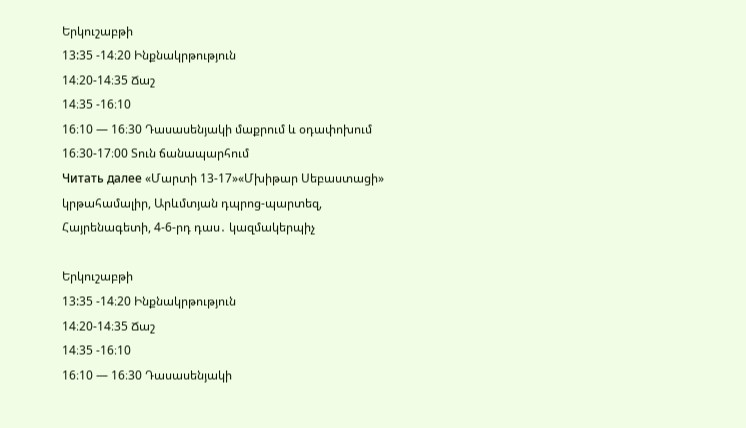Երկուշաբթի
13:35 -14։20 Ինքնակրթություն
14։20-14։35 Ճաշ
14։35 -16։10
16։10 — 16։30 Դասասենյակի մաքրում և օդափոխում
16։30-17։00 Տուն ճանապարհում
Читать далее «Մարտի 13-17»«Մխիթար Սեբաստացի» կրթահամալիր, Արևմտյան դպրոց-պարտեզ, Հայրենագետի, 4-6-րդ դաս․ կազմակերպիչ

Երկուշաբթի
13:35 -14։20 Ինքնակրթություն
14։20-14։35 Ճաշ
14։35 -16։10
16։10 — 16։30 Դասասենյակի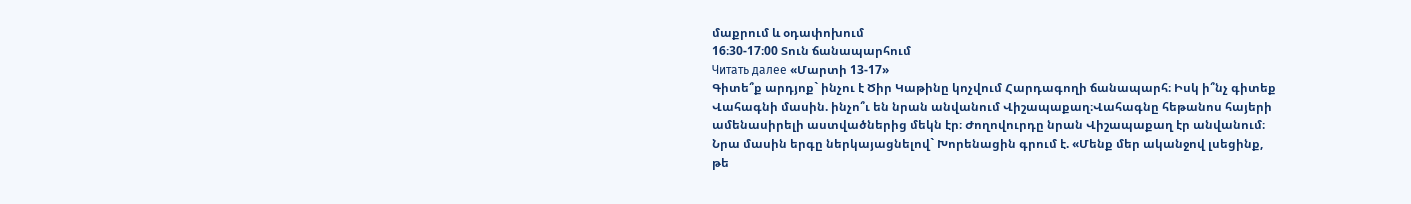մաքրում և օդափոխում
16։30-17։00 Տուն ճանապարհում
Читать далее «Մարտի 13-17»
Գիտե՞ք արդյոք` ինչու է Ծիր Կաթինը կոչվում Հարդագողի ճանապարհ։ Իսկ ի՞նչ գիտեք Վահագնի մասին. ինչո՞ւ են նրան անվանում Վիշապաքաղ։Վահագնը հեթանոս հայերի ամենասիրելի աստվածներից մեկն էր։ Ժողովուրդը նրան Վիշապաքաղ էր անվանում։ Նրա մասին երգը ներկայացնելով` Խորենացին գրում է. «Մենք մեր ականջով լսեցինք, թե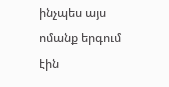ինչպես այս ոմանք երգում էին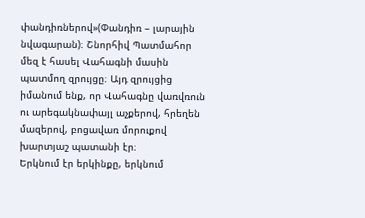փանդիռներով»(Փանդիռ – լարային նվագարան)։ Շնորհիվ Պատմահոր մեզ է հասել Վահագնի մասին պատմող զրույցը։ Այդ զրույցից իմանում ենք, որ Վահագնը վառվռուն ու արեգակնափայլ աչքերով, հրեղեն մազերով, բոցավառ մորուքով խարտյաշ պատանի էր։
Երկնում էր երկինքը, երկնում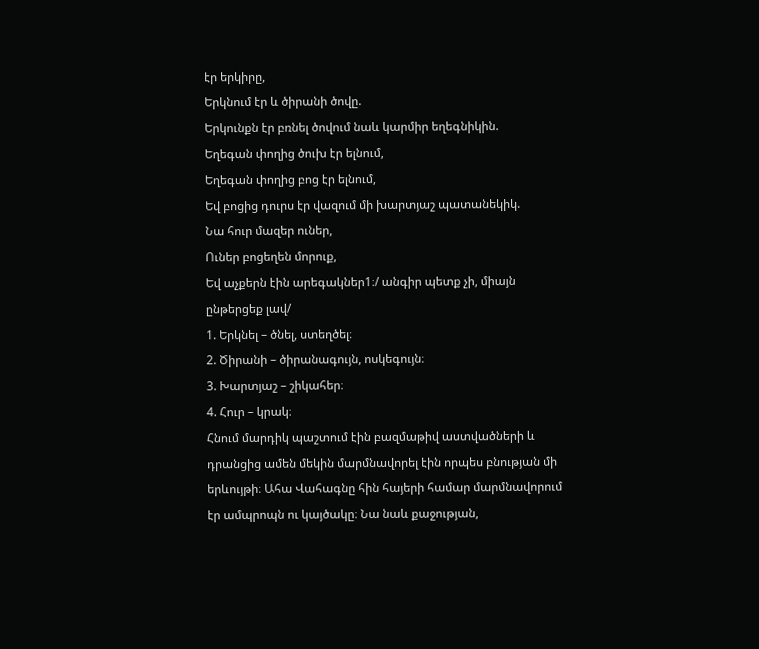էր երկիրը,
Երկնում էր և ծիրանի ծովը.
Երկունքն էր բռնել ծովում նաև կարմիր եղեգնիկին.
Եղեգան փողից ծուխ էր ելնում,
Եղեգան փողից բոց էր ելնում,
Եվ բոցից դուրս էր վազում մի խարտյաշ պատանեկիկ.
Նա հուր մազեր ուներ,
Ուներ բոցեղեն մորուք,
Եվ աչքերն էին արեգակներ1։/ անգիր պետք չի, միայն ընթերցեք լավ/
1. Երկնել – ծնել, ստեղծել։
2. Ծիրանի – ծիրանագույն, ոսկեգույն։
3. Խարտյաշ – շիկահեր։
4. Հուր – կրակ։
Հնում մարդիկ պաշտում էին բազմաթիվ աստվածների և դրանցից ամեն մեկին մարմնավորել էին որպես բնության մի երևույթի։ Ահա Վահագնը հին հայերի համար մարմնավորում էր ամպրոպն ու կայծակը։ Նա նաև քաջության,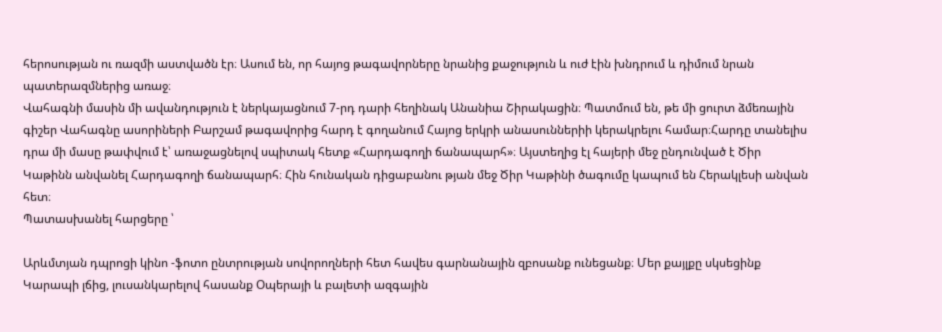հերոսության ու ռազմի աստվածն էր։ Ասում են, որ հայոց թագավորները նրանից քաջություն և ուժ էին խնդրում և դիմում նրան պատերազմներից առաջ։
Վահագնի մասին մի ավանդություն է ներկայացնում 7-րդ դարի հեղինակ Անանիա Շիրակացին։ Պատմում են, թե մի ցուրտ ձմեռային գիշեր Վահագնը ասորիների Բարշամ թագավորից հարդ է գողանում Հայոց երկրի անասուններիի կերակրելու համար։Հարդը տանելիս դրա մի մասը թափվում է՝ առաջացնելով սպիտակ հետք «Հարդագողի ճանապարհ»։ Այստեղից էլ հայերի մեջ ընդունված է Ծիր Կաթինն անվանել Հարդագողի ճանապարհ։ Հին հունական դիցաբանու թյան մեջ Ծիր Կաթինի ծագումը կապում են Հերակլեսի անվան հետ։
Պատասխանել հարցերը ՝

Արևմտյան դպրոցի կինո -ֆոտո ընտրության սովորողների հետ հավես գարնանային զբոսանք ունեցանք։ Մեր քայլքը սկսեցինք Կարապի լճից, լուսանկարելով հասանք Օպերայի և բալետի ազգային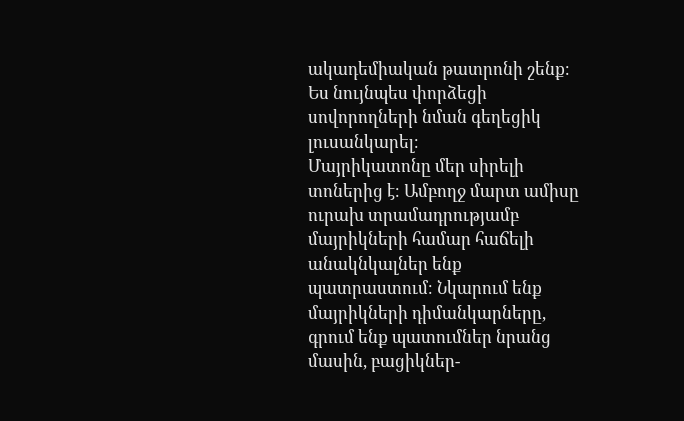ակադեմիական թատրոնի շենք։ Ես նույնպես փորձեցի սովորողների նման գեղեցիկ լուսանկարել։
Մայրիկատոնը մեր սիրելի տոներից է։ Ամբողջ մարտ ամիսը ուրախ տրամադրությամբ մայրիկների համար հաճելի անակնկալներ ենք պատրաստում։ Նկարում ենք մայրիկների դիմանկարները, գրում ենք պատումներ նրանց մասին, բացիկներ-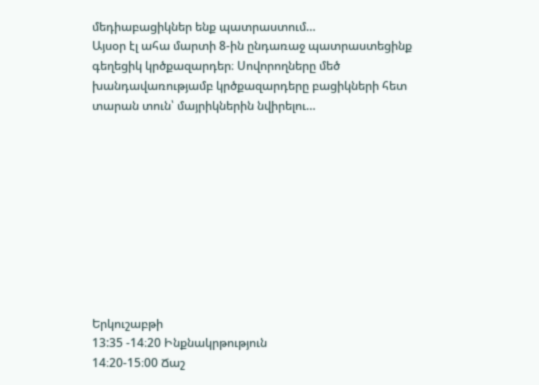մեդիաբացիկներ ենք պատրաստում…
Այսօր էլ ահա մարտի 8-ին ընդառաջ պատրաստեցինք գեղեցիկ կրծքազարդեր։ Սովորողները մեծ խանդավառությամբ կրծքազարդերը բացիկների հետ տարան տուն՝ մայրիկներին նվիրելու…










Երկուշաբթի
13:35 -14։20 Ինքնակրթություն
14։20-15։00 Ճաշ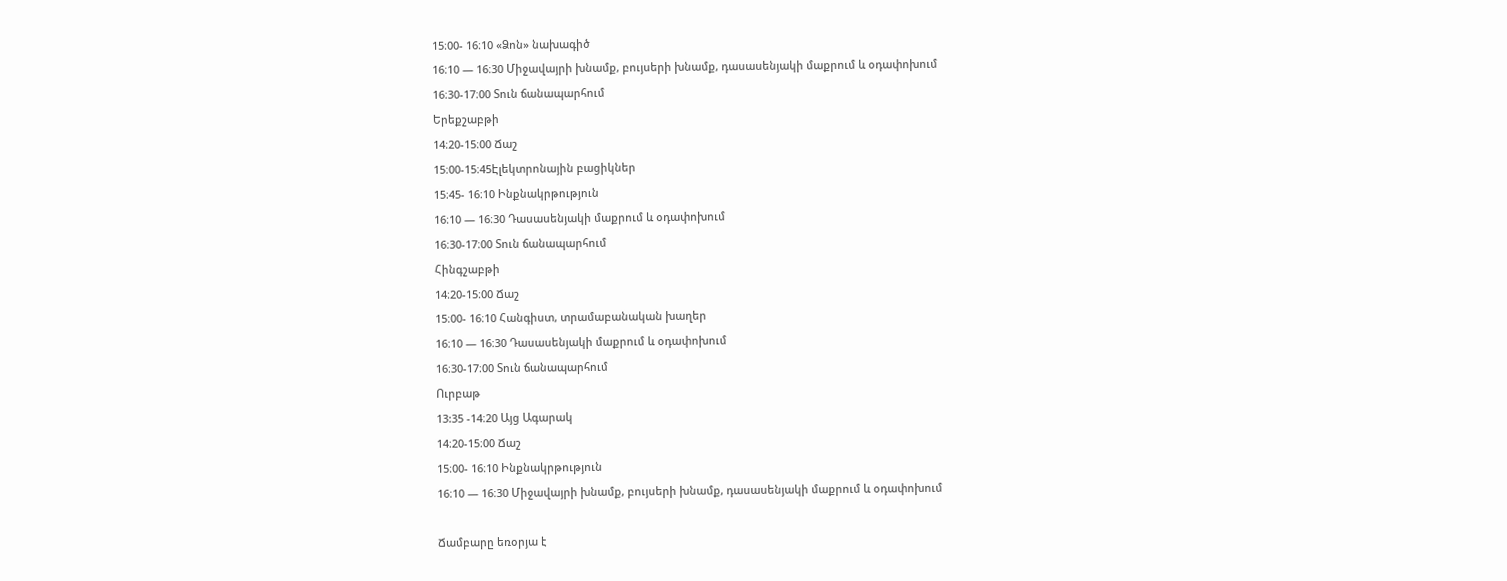15։00- 16։10 «Ձոն» նախագիծ
16։10 — 16։30 Միջավայրի խնամք, բույսերի խնամք, դասասենյակի մաքրում և օդափոխում
16։30-17։00 Տուն ճանապարհում
Երեքշաբթի
14։20-15։00 Ճաշ
15։00-15։45Էլեկտրոնային բացիկներ
15։45- 16։10 Ինքնակրթություն
16։10 — 16։30 Դասասենյակի մաքրում և օդափոխում
16։30-17։00 Տուն ճանապարհում
Հինգշաբթի
14։20-15։00 Ճաշ
15։00- 16։10 Հանգիստ, տրամաբանական խաղեր
16։10 — 16։30 Դասասենյակի մաքրում և օդափոխում
16։30-17։00 Տուն ճանապարհում
Ուրբաթ
13:35 -14։20 Այց Ագարակ
14։20-15։00 Ճաշ
15։00- 16։10 Ինքնակրթություն
16։10 — 16։30 Միջավայրի խնամք, բույսերի խնամք, դասասենյակի մաքրում և օդափոխում

Ճամբարը եռօրյա է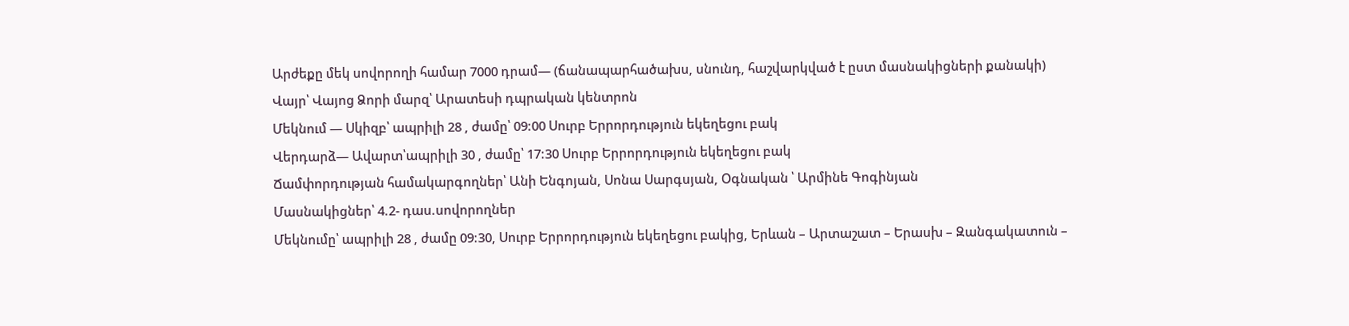Արժեքը մեկ սովորողի համար 7000 դրամ— (ճանապարհածախս, սնունդ, հաշվարկված է ըստ մասնակիցների քանակի)
Վայր՝ Վայոց Ձորի մարզ՝ Արատեսի դպրական կենտրոն
Մեկնում — Սկիզբ՝ ապրիլի 28 , ժամը՝ 09:00 Սուրբ Երրորդություն եկեղեցու բակ
Վերդարձ— Ավարտ՝ապրիլի 30 , ժամը՝ 17:30 Սուրբ Երրորդություն եկեղեցու բակ
Ճամփորդության համակարգողներ՝ Անի Ենգոյան, Սոնա Սարգսյան, Օգնական ՝ Արմինե Գոգինյան
Մասնակիցներ՝ 4.2- դաս.սովորողներ
Մեկնումը՝ ապրիլի 28 , ժամը 09:30, Սուրբ Երրորդություն եկեղեցու բակից, Երևան – Արտաշատ – Երասխ – Զանգակատուն –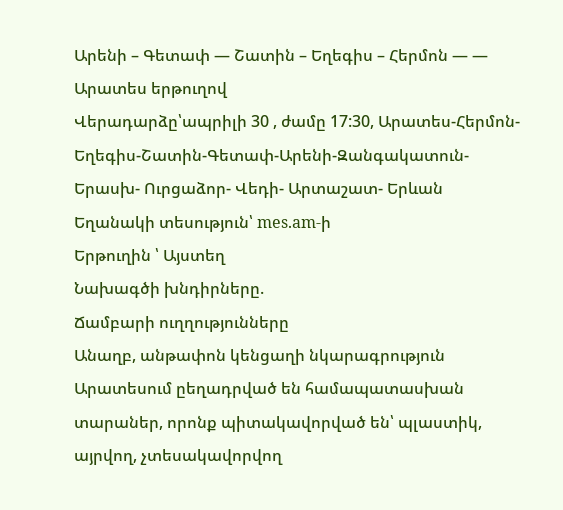Արենի – Գետափ — Շատին – Եղեգիս – Հերմոն — — Արատես երթուղով
Վերադարձը՝ապրիլի 30 , ժամը 17:30, Արատես-Հերմոն-Եղեգիս-Շատին-Գետափ-Արենի-Զանգակատուն- Երասխ- Ուրցաձոր- Վեդի- Արտաշատ- Երևան
Եղանակի տեսություն՝ mes.am-ի
Երթուղին ՝ Այստեղ
Նախագծի խնդիրները.
Ճամբարի ուղղությունները
Անաղբ, անթափոն կենցաղի նկարագրություն
Արատեսում ըեղադրված են համապատասխան տարաներ, որոնք պիտակավորված են՝ պլաստիկ, այրվող, չտեսակավորվող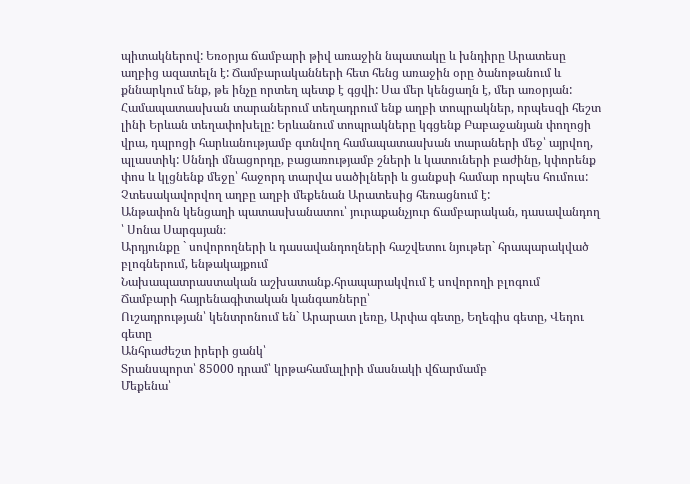պիտակներով: Եռօրյա ճամբարի թիվ առաջին նպատակը և խնդիրը Արատեսը աղբից ազատելն է: Ճամբարականների հետ հենց առաջին օրը ծանոթանում և քննարկում ենք, թե ինչը որտեղ պետք է գցվի: Սա մեր կենցաղն է, մեր առօրյան: Համապատասխան տարաներում տեղադրում ենք աղբի տոպրակներ, որպեսզի հեշտ լինի Երևան տեղափոխելը: Երևանում տոպրակները կգցենք Բաբաջանյան փողոցի վրա, դպրոցի հարևանությամբ գտնվող համապատասխան տարաների մեջ՝ այրվող, պլաստիկ: Սննդի մնացորդը, բացառությամբ շների և կատուների բաժինը, կփորենք փոս և կլցնենք մեջը՝ հաջորդ տարվա սածիլների և ցանքսի համար որպես հումուս: Չտեսակավորվող աղբը աղբի մեքենան Արատեսից հեռացնում է:
Անթափոն կենցաղի պատասխանատու՝ յուրաքանչյուր ճամբարական, դասավանդող ՝ Սոնա Սարգսյան։
Արդյունքը ` սովորողների և դասավանդողների հաշվետու նյութեր` հրապարակված
բլոգներում, ենթակայքում
Նախապատրաստական աշխատանք.հրապարակվում է սովորողի բլոգում
Ճամբարի հայրենագիտական կանգառները՝
Ուշադրության՝ կենտրոնում են` Արարատ լեռը, Արփա գետը, Եղեգիս գետը, Վեդու գետը
Անհրաժեշտ իրերի ցանկ՝
Տրանսպորտ՝ 85000 դրամ՝ կրթահամալիրի մասնակի վճարմամբ
Մեքենա՝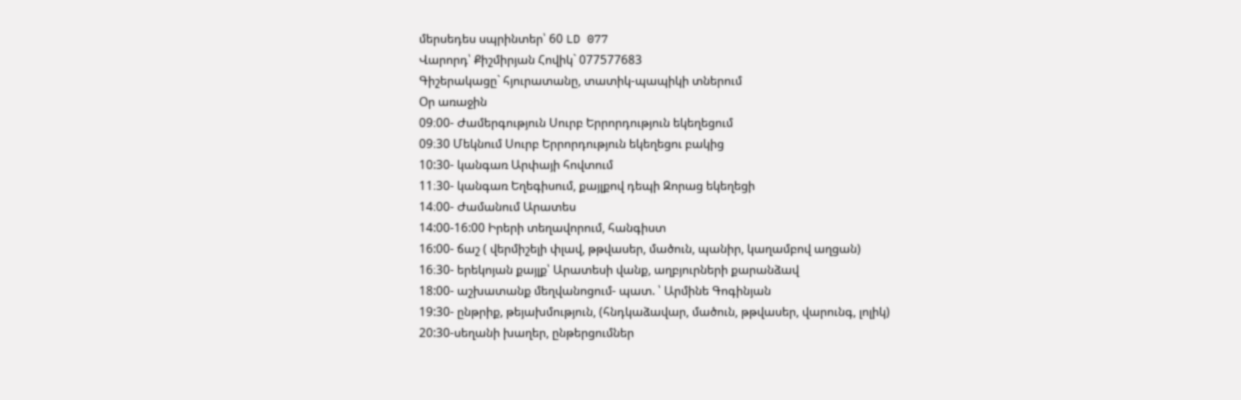մերսեդես սպրինտեր՝ 60 LD 077
Վարորդ՝ Քիշմիրյան Հովիկ` 077577683
Գիշերակացը` հյուրատանը, տատիկ-պապիկի տներում
Օր առաջին
09։00- Ժամերգություն Սուրբ Երրորդություն եկեղեցում
09։30 Մեկնում Սուրբ Երրորդություն եկեղեցու բակից
10:30- կանգառ Արփայի հովտում
11։30- կանգառ Եղեգիսում, քայլքով դեպի Զորաց եկեղեցի
14։00- Ժամանում Արատես
14:00-16:00 Իրերի տեղավորում, հանգիստ
16:00- ճաշ ( վերմիշելի փլավ, թթվասեր, մածուն, պանիր, կաղամբով աղցան)
16։30- երեկոյան քայլք՝ Արատեսի վանք, աղբյուրների քարանձավ
18:00- աշխատանք մեղվանոցում- պատ. ՝ Արմինե Գոգինյան
19:30- ընթրիք, թեյախմություն, (հնդկաձավար, մածուն, թթվասեր, վարունգ, լոլիկ)
20:30-սեղանի խաղեր, ընթերցումներ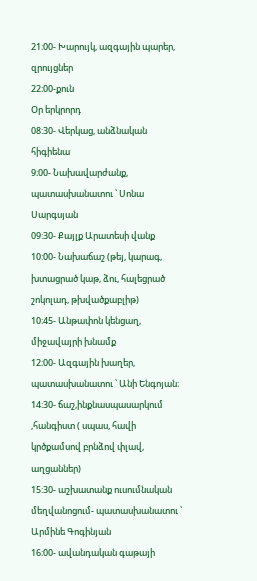21։00- Խարույկ, ազգային պարեր, զրույցներ
22։00-քուն
Օր երկրորդ
08:30- Վերկաց, անձնական հիգիենա
9։00- Նախավարժանք, պատասխանատու ՝ Սոնա Սարգսյան
09:30- Քայլք Արատեսի վանք
10:00- Նախաճաշ (թեյ, կարագ, խտացրած կաթ, ձու, հալեցրած շոկոլադ, թխվածքաբլիթ)
10։45- Անթափոն կենցաղ, միջավայրի խնամք
12։00- Ազգային խաղեր, պատասխանատու ՝ Անի Ենգոյան։
14:30- ճաշ,ինքնասպասարկում ,հանգիստ ( սպաս, հավի կրծքամսով բրնձով փլավ, աղցաններ)
15:30- աշխատանք ուսումնական մեղվանոցում- պատասխանատու ՝ Արմինե Գոգինյան
16։00- ավանդական գաթայի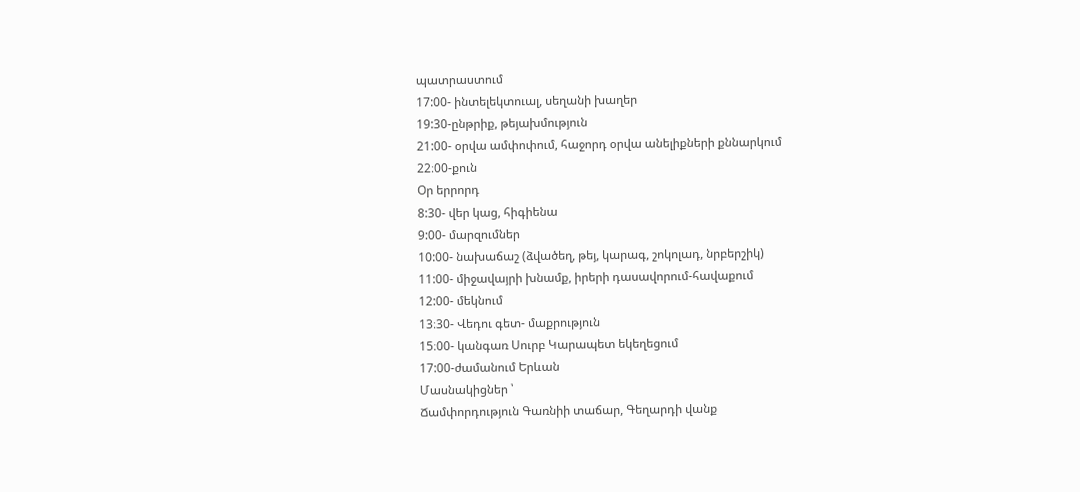պատրաստում
17:00- ինտելեկտուալ, սեղանի խաղեր
19:30-ընթրիք, թեյախմություն
21:00- օրվա ամփոփում, հաջորդ օրվա անելիքների քննարկում
22։00-քուն
Օր երրորդ
8:30- վեր կաց, հիգիենա
9:00- մարզումներ
10:00- նախաճաշ (ձվածեղ, թեյ, կարագ, շոկոլադ, նրբերշիկ)
11:00- միջավայրի խնամք, իրերի դասավորում-հավաքում
12:00- մեկնում
13։30- Վեդու գետ- մաքրություն
15։00- կանգառ Սուրբ Կարապետ եկեղեցում
17:00-ժամանում Երևան
Մասնակիցներ ՝
Ճամփորդություն Գառնիի տաճար, Գեղարդի վանք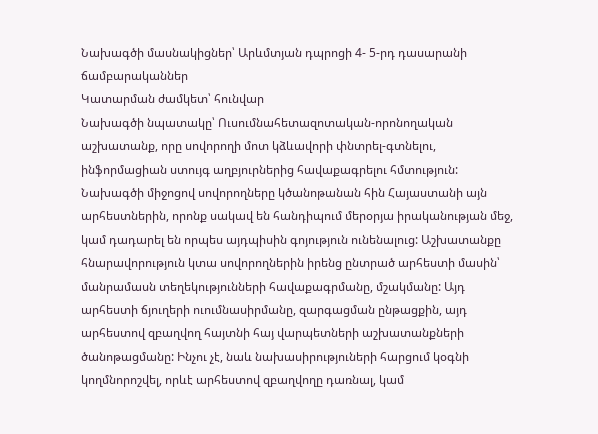Նախագծի մասնակիցներ՝ Արևմտյան դպրոցի 4- 5-րդ դասարանի ճամբարականներ
Կատարման ժամկետ՝ հունվար
Նախագծի նպատակը՝ Ուսումնահետազոտական-որոնողական աշխատանք, որը սովորողի մոտ կձևավորի փնտրել-գտնելու, ինֆորմացիան ստույգ աղբյուրներից հավաքագրելու հմտություն: Նախագծի միջոցով սովորողները կծանոթանան հին Հայաստանի այն արհեստներին, որոնք սակավ են հանդիպում մերօրյա իրականության մեջ, կամ դադարել են որպես այդպիսին գոյություն ունենալուց: Աշխատանքը հնարավորություն կտա սովորողներին իրենց ընտրած արհեստի մասին՝ մանրամասն տեղեկությունների հավաքագրմանը, մշակմանը: Այդ արհեստի ճյուղերի ուումնասիրմանը, զարգացման ընթացքին, այդ արհեստով զբաղվող հայտնի հայ վարպետների աշխատանքների ծանոթացմանը: Ինչու չէ, նաև նախասիրություների հարցում կօգնի կողմնորոշվել, որևէ արհեստով զբաղվողը դառնալ, կամ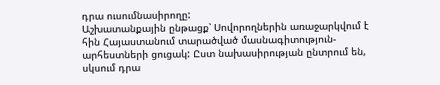դրա ուսումնասիրողը:
Աշխատանքային ընթացք՝ Սովորողներին առաջարկվում է հին Հայաստանում տարածված մասնագիտություն-արհեստների ցուցակ: Ըստ նախասիրության ընտրում են, սկսում դրա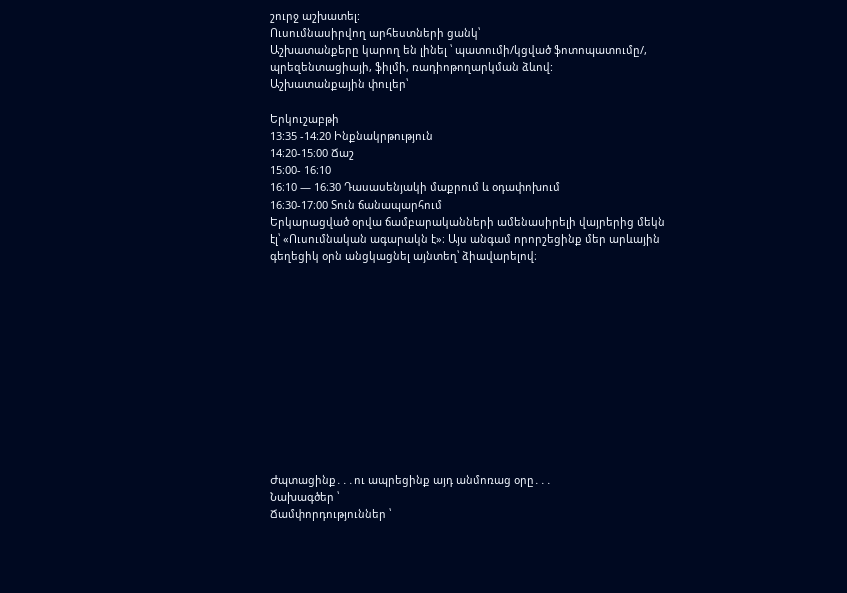շուրջ աշխատել:
Ուսումնասիրվող արհեստների ցանկ՝
Աշխատանքերը կարող են լինել ՝ պատումի/կցված ֆոտոպատումը/, պրեզենտացիայի, ֆիլմի, ռադիոթողարկման ձևով:
Աշխատանքային փուլեր՝

Երկուշաբթի
13:35 -14։20 Ինքնակրթություն
14։20-15։00 Ճաշ
15։00- 16։10
16։10 — 16։30 Դասասենյակի մաքրում և օդափոխում
16։30-17։00 Տուն ճանապարհում
Երկարացված օրվա ճամբարականների ամենասիրելի վայրերից մեկն էլ՝ «Ուսումնական ագարակն է»։ Այս անգամ որորշեցինք մեր արևային գեղեցիկ օրն անցկացնել այնտեղ՝ ձիավարելով։












Ժպտացինք․․․ու ապրեցինք այդ անմոռաց օրը․․․
Նախագծեր ՝
Ճամփորդություններ ՝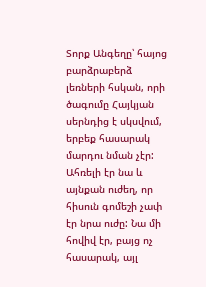Տորք Անգեղը՝ հայոց բարձրաբերձ լեռների հսկան, որի ծագումը Հայկյան սերնդից է սկսվում, երբեք հասարակ մարդու նման չէր: Ահռելի էր նա և այնքան ուժեղ, որ հիսուն գոմեշի չափ էր նրա ուժը: Նա մի հովիվ էր, բայց ոչ հասարակ, այլ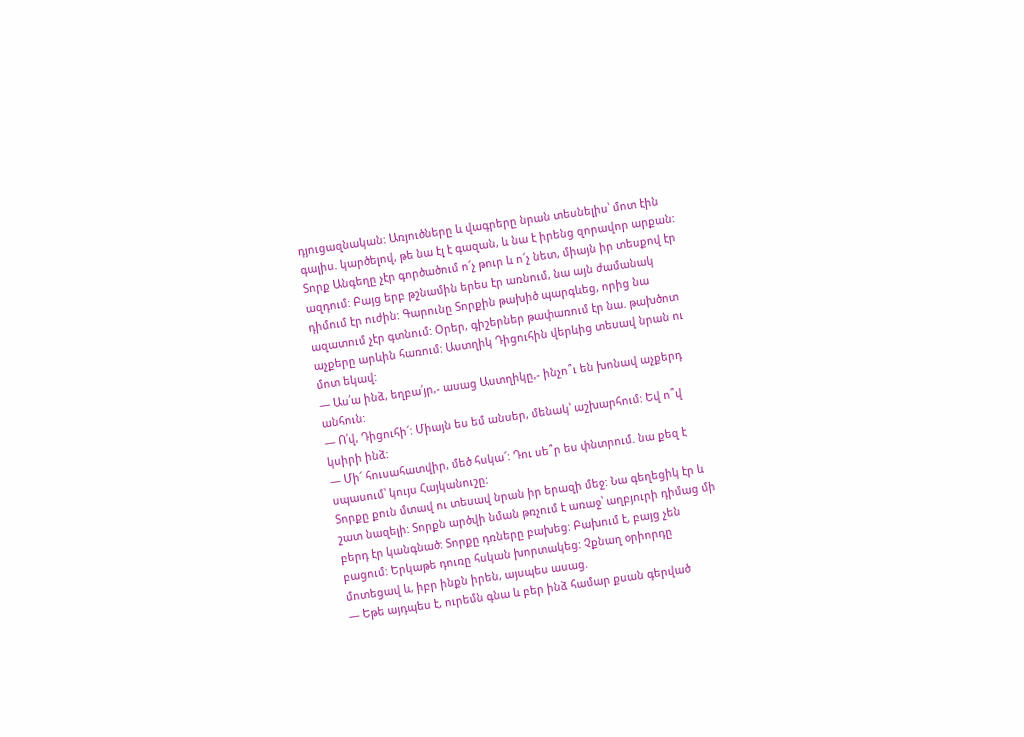դյուցազնական: Առյուծները և վագրերը նրան տեսնելիս՝ մոտ էին գալիս. կարծելով, թե նա էլ է գազան, և նա է իրենց զորավոր արքան: Տորք Անգեղը չէր գործածում ո՜չ թուր և ո՜չ նետ, միայն իր տեսքով էր ազդում: Բայց երբ թշնամին երես էր առնում, նա այն ժամանակ դիմում էր ուժին: Գարունը Տորքին թախիծ պարգևեց, որից նա ազատում չէր գտնում: Օրեր, գիշերներ թափառում էր նա. թախծոտ աչքերը արևին հառում: Աստղիկ Դիցուհին վերևից տեսավ նրան ու մոտ եկավ:
— Աս՛ա ինձ, եղբա՛յր,- ասաց Աստղիկը,- ինչո՞ւ են խոնավ աչքերդ անհուն:
— Ո՛վ, Դիցուհի՜: Միայն ես եմ անսեր, մենակ՝ աշխարհում: Եվ ո՞վ կսիրի ինձ:
— Մի՜ հուսահատվիր, մեծ հսկա՜: Դու սե՞ր ես փնտրում. նա քեզ է սպասում՝ կույս Հայկանուշը:
Տորքը քուն մտավ ու տեսավ նրան իր երազի մեջ: Նա գեղեցիկ էր և շատ նազելի: Տորքն արծվի նման թռչում է առաջ՝ աղբյուրի դիմաց մի բերդ էր կանգնած: Տորքը դռները բախեց: Բախում է, բայց չեն բացում: Երկաթե դուռը հսկան խորտակեց: Չքնաղ օրիորդը մոտեցավ և, իբր ինքն իրեն, այսպես ասաց.
— Եթե այդպես է, ուրեմն գնա և բեր ինձ համար քսան գերված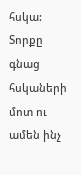հսկա:
Տորքը գնաց հսկաների մոտ ու ամեն ինչ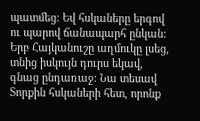պատմեց: Եվ հսկաները երգով ու պարով ճանապարհ ընկան: Երբ Հայկանուշը աղմուկը լսեց, տնից իսկույն դուրս եկավ, գնաց ընդառաջ: Նա տեսավ Տորքին հսկաների հետ, որոնք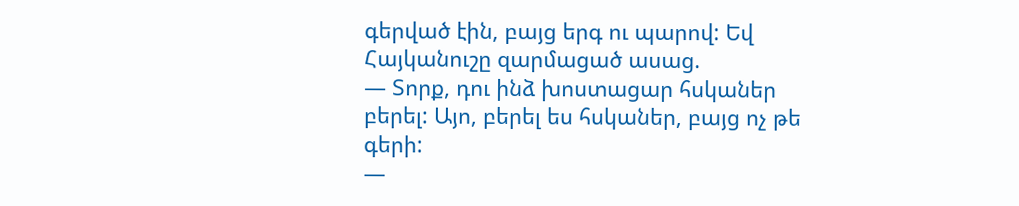գերված էին, բայց երգ ու պարով: Եվ Հայկանուշը զարմացած ասաց.
— Տորք, դու ինձ խոստացար հսկաներ բերել: Այո, բերել ես հսկաներ, բայց ոչ թե գերի:
—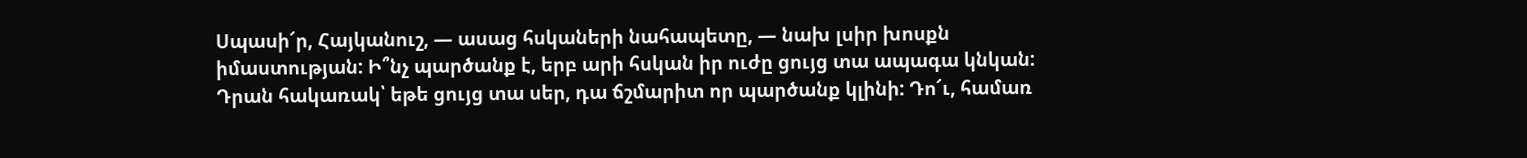Սպասի՜ր, Հայկանուշ, — ասաց հսկաների նահապետը, — նախ լսիր խոսքն իմաստության: Ի՞նչ պարծանք է, երբ արի հսկան իր ուժը ցույց տա ապագա կնկան: Դրան հակառակ՝ եթե ցույց տա սեր, դա ճշմարիտ որ պարծանք կլինի: Դո՜ւ, համառ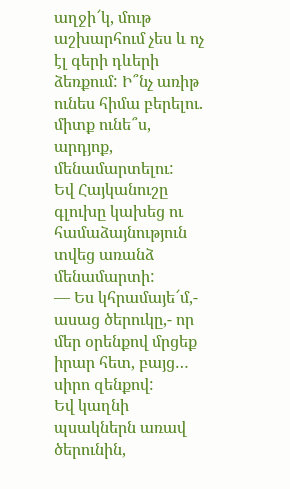աղջի՜կ, մութ աշխարհում չես և ոչ էլ գերի դևերի ձեռքում: Ի՞նչ առիթ ունես հիմա բերելու. միտք ունե՞ս, արդյոք, մենամարտելու:
Եվ Հայկանուշը գլուխը կախեց ու համաձայնություն տվեց առանձ մենամարտի:
— Ես կհրամայե՜մ,- ասաց ծերուկը,- որ մեր օրենքով մրցեք իրար հետ, բայց… սիրո զենքով:
Եվ կաղնի պսակներն առավ ծերունին,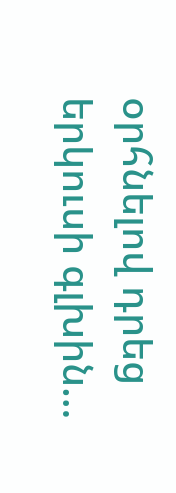օրհնելով դրեց երկուսի գլխին…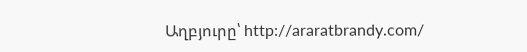Աղբյուրը՝ http://araratbrandy.com/